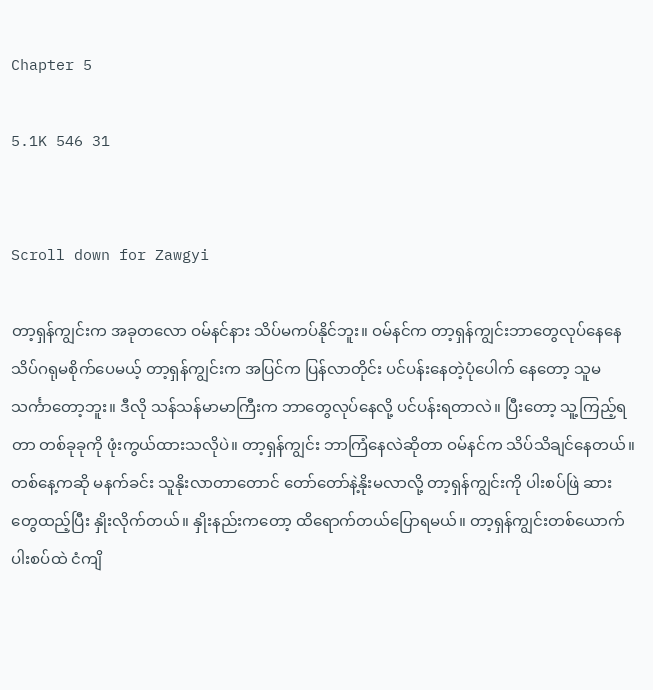Chapter 5

5.1K 546 31


Scroll down for Zawgyi

တာ့ရှန်ကျွင်းက အခုတလော ဝမ်နင်နား သိပ်မကပ်နိုင်ဘူး။ ဝမ်နင်က တာ့ရှန်ကျွင်းဘာတွေလုပ်နေနေ သိပ်ဂရုမစိုက်ပေမယ့် တာ့ရှန်ကျွင်းက အပြင်က ပြန်လာတိုင်း ပင်ပန်းနေတဲ့ပုံပေါက် နေတော့ သူမသင်္ကာတော့ဘူး။ ဒီလို သန်သန်မာမာကြီးက ဘာတွေလုပ်‌နေလို့ ပင်ပန်းရတာလဲ။ ပြီးတော့ သူ့ကြည့်ရတာ တစ်ခုခုကို ဖုံးကွယ်ထားသလိုပဲ။ တာ့ရှန်ကျွင်း ဘာကြံနေလဲဆိုတာ ဝမ်နင်က သိပ်သိချင်နေတယ်။ တစ်နေ့က‌ဆို မနက်ခင်း သူနိုးလာတာတောင် တော်တော်နဲ့နိုးမလာလို့ တာ့ရှန်ကျွင်းကို ပါးစပ်ဖြဲ ဆားတွေထည့်ပြီး နှိုးလိုက်တယ်။ နှိုးနည်းကတော့ ထိရောက်တယ်ပြောရမယ်။ တာ့ရှန်ကျွင်းတစ်ယောက် ပါးစပ်ထဲ ငံကျိ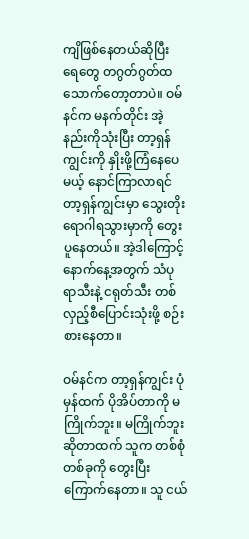ကျိဖြစ်နေတယ်ဆိုပြီး ရေတွေ တဂွတ်ဂွတ်ထသောက်တော့တာပဲ။ ဝမ်နင်က မနက်တိုင်း အဲ့နည်းကိုသုံးပြီး တာ့ရှန်ကျွင်းကို နှိုးဖို့ကြံနေပေမယ့် နောင်ကြာလာရင် တာ့ရှန်ကျွင်းမှာ သွေးတိုးရောဂါရသွားမှာကို တွေးပူနေတယ်။ အဲ့‌ဒါကြောင့် နောက်နေ့အတွက် သံပုရာသီးနဲ့ ငရုတ်သီး တစ်လှည့်စီပြောင်းသုံးဖို့ စဉ်းစားနေတာ။

ဝမ်နင်က တာ့ရှန်ကျွင်း ပုံမှန်ထက် ပိုအိပ်တာကို မကြိုက်ဘူး။ မကြိုက်ဘူးဆိုတာထက် သူက တစ်စုံတစ်ခုကို တွေးပြီးကြောက်နေတာ။ သူ ငယ်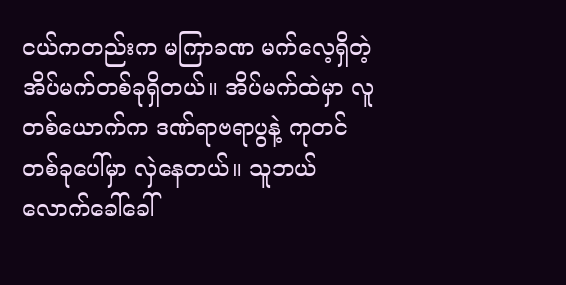ငယ်ကတည်းက မကြာခဏ မက်လေ့ရှိတဲ့ အိပ်မက်တစ်ခုရှိတယ်။ အိပ်မက်ထဲမှာ လူတစ်ယောက်က ဒဏ်ရာဗရာပွနဲ့ ကုတင်တစ်ခုပေါ်မှာ လှဲနေတယ်။ သူဘယ်လောက်ခေါ်ခေါ်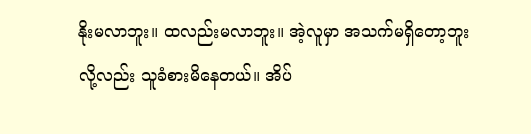နိုးမလာဘူး။ ထလည်းမလာဘူး။ အဲ့လူမှာ အသက်မရှိတော့ဘူးလို့လည်း သူခံစားမိနေတယ်။ အိပ်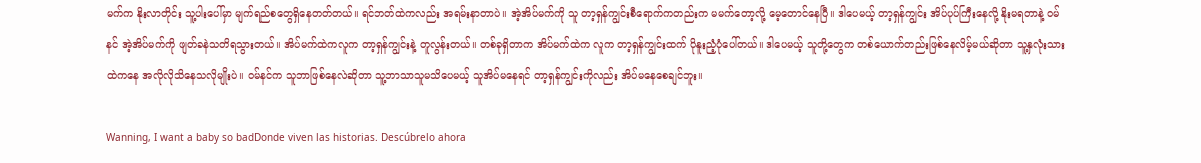မက်က နိုးလာတိုင်း သူ့ပါးပေါ်မှာ မျက်ရည်စတွေရှိနေတတ်တယ်။ ရင်ဘတ်ထဲကလည်း အရမ်းနာတာပဲ။ အဲ့အိပ်မက်ကို သူ တာ့ရှန်ကျွင်းစီရောက်ကတည်းက မမက်တော့လို့ မေ့တောင်နေပြီ။ ဒါပေမယ့် တာ့ရှန်ကျွင်း အိပ်ပုပ်ကြီးနေလို့ နိုးမရတာနဲ့ ဝမ်နင် အဲ့အိပ်မက်ကို ဖျတ်ခနဲသတိရသွားတယ်။ အိပ်မက်ထဲကလူက တာ့ရှန်ကျွင်းနဲ့ တူလွန်းတယ်။ တစ်ခုရှိတာက အိပ်မက်ထဲက လူက တာ့ရှန်ကျွင်းထက် ပိုနူးညံ့ပုံပေါ်တယ်။ ဒါပေမယ့် သူတို့တွေက တစ်ယောက်တည်းဖြစ်နေလိမ့်မယ်ဆိုတာ သူ့နှလုံးသားထဲကနေ အလိုလိုသိနေသလိုမျိုးပဲ။ ဝမ်နင်က သူဘာဖြစ်နေလဲဆိုတာ သူ့ဘာသာသူမသိပေမယ့် သူအိပ်မနေရင် တာ့ရှန်ကျွင်းကိုလည်း အိပ်မနေစေချင်ဘူး။

Wanning, I want a baby so badDonde viven las historias. Descúbrelo ahora